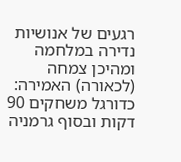רגעים של אנושיות נדירה במלחמה ומהיכן צמחה (לכאורה) האמירה: כדורגל משחקים 90 דקות ובסוף גרמניה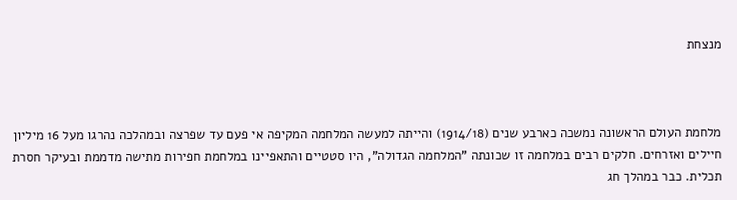מנצחת



מלחמת העולם הראשונה נמשכה כארבע שנים (1914/18) והייתה למעשה המלחמה המקיפה אי פעם עד שפרצה ובמהלכה נהרגו מעל 16 מיליון חיילים ואזרחים. חלקים רבים במלחמה זו שכונתה "המלחמה הגדולה", היו סטטיים והתאפיינו במלחמת חפירות מתישה מדממת ובעיקר חסרת תכלית. כבר במהלך חג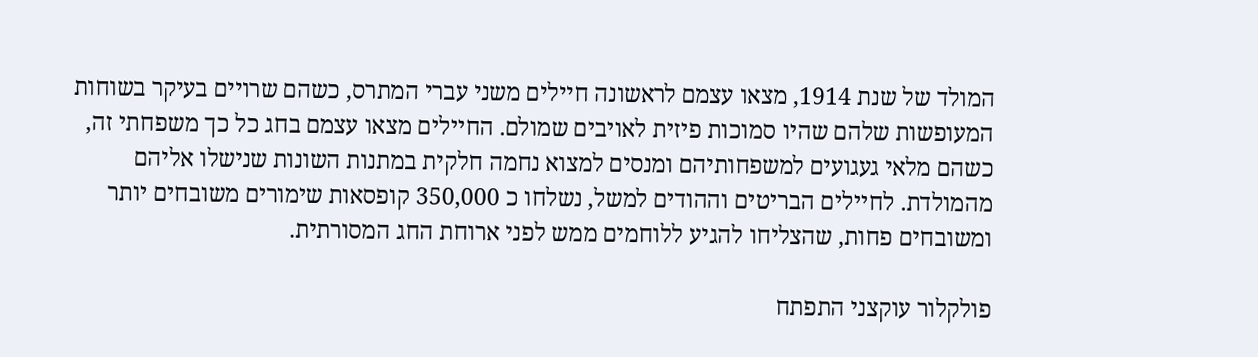המולד של שנת 1914, מצאו עצמם לראשונה חיילים משני עברי המתרס, כשהם שרויים בעיקר בשוחות המעופשות שלהם שהיו סמוכות פיזית לאויבים שמולם. החיילים מצאו עצמם בחג כל כך משפחתי זה, כשהם מלאי געגועים למשפחותיהם ומנסים למצוא נחמה חלקית במתנות השונות שנישלו אליהם מהמולדת. לחיילים הבריטים וההודים למשל, נשלחו כ 350,000 קופסאות שימורים משובחים יותר ומשובחים פחות, שהצליחו להגיע ללוחמים ממש לפני ארוחת החג המסורתית.

פולקלור עוקצני התפתח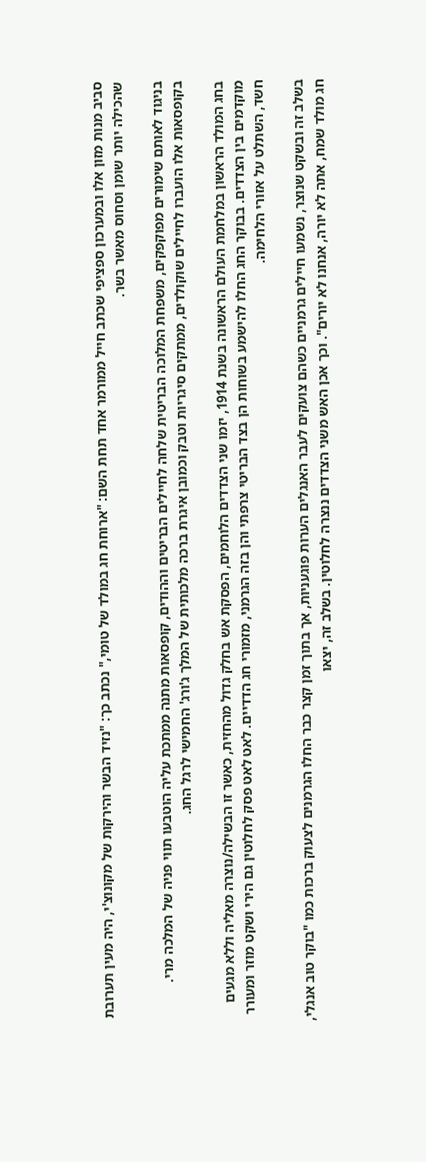סביב מנות מזון אלו ובמערכון ספציפי שכתב חייל ממורמר אחד תחת השם: "ארוחת חג במולד של טומי," נכתב כך: "נזיד הבשר והירקות של מקונוצ'י, היה מעין תערובת שהכילה יותר שומן וסחוס מאשר בשר.

בניגוד לאותם שימורים מפוקפקים, משפחת המלוכה הבריטית שלחה לחיילים הבריטים וההודים, קופסאות מתנה ממתכת עליה הוטבעו תווי פניה של המלכה מרי. בקופסאות אלו הועברו לחיילים שוקולדים, ממתקים סיגריות וטבק וכמובן איגרת ברכה מלכותית של המלך ג'ורג' החמישי לרגל החג.

בחג המולד הראשון במלחמת העולם הראשונה בשנת 1914, יזמו שני הצדדים הלוחמים, הפסקת אש בחלק גדול מהחזית, כאשר זו הבשילה/נוצרה מאליה וללא מגעים מוקדמים בין הצדדים. בבוקר החג החלו להישמע בשוחות הן בצד הבריטי צרפתי והן בזה הגרמני, מזמורי חג הדדיים. לאט לאט פסק לחלוטין גם הירי ושקט מוזר ומעורר חשד, השתלט על אזורי הלחימה.

בשלב זה ובשקט שנוצר, נשמעו חיילים גרמניים כשהם צועקים לעבר האנגלים הערות פוגעניות, אך בתוך זמן קצר כבר החלו הגרמנים לצעוק ברכות כמו "בוקר טוב אנגלי, חג מולד שמח, אתה לא יורה, אנחנו לא יורים". וכך אכן האש משני הצדדים ננצרה לחלוטין. בשלב זה, יצאו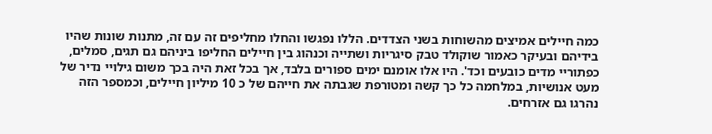כמה חיילים אמיצים מהשוחות בשני הצדדים. הללו נפגשו והחלו מחליפים זה עם זה, מתנות שונות שהיו בידיהם ובעיקר כאמור שוקולד טבק סיגריות ושתייה וכנהוג בין חיילים החליפו ביניהם גם תגים, סמלים, כפתוריי מדים כובעים וכד'. היו אלו אומנם ימים ספורים בלבד, אך בכל זאת היה בכך משום גילויי נדיר של מעט אנושיות, במלחמה כל כך קשה ומטורפת שגבתה את חייהם של כ 10 מיליון חיילים, וכמספר הזה נהרגו גם אזרחים.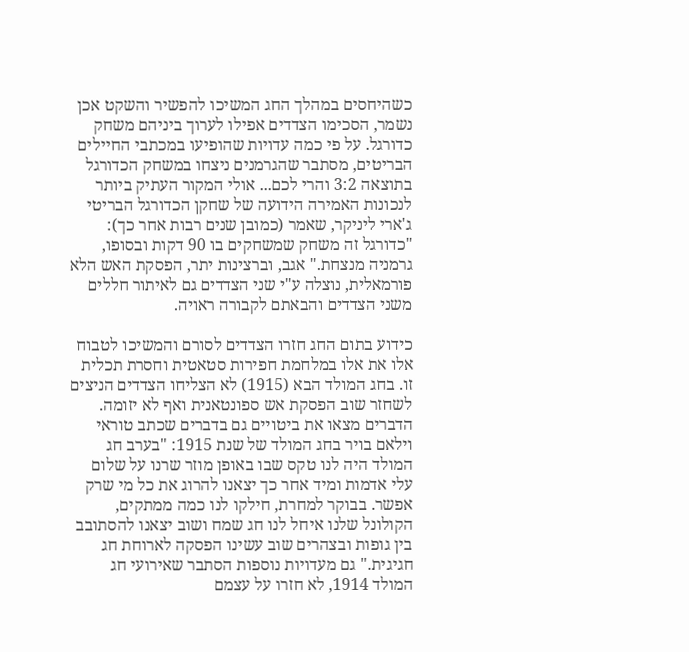כשהיחסים במהלך החג המשיכו להפשיר והשקט אכן נשמר, הסכימו הצדדים אפילו לערוך ביניהם משחק כדורגל. על פי כמה עדויות שהופיעו במכתבי החיילים הבריטים, מסתבר שהגרמנים ניצחו במשחק הכדורגל בתוצאה 3:2 והרי לכם... אולי המקור העתיק ביותר לנכונות האמירה הידועה של שחקן הכדורגל הבריטי ג'ארי ליניקר, שאמר (כמובן שנים רבות אחר כך): "כדורגל זה משחק שמשחקים בו 90 דקות ובסופו, גרמניה מנצחת." אגב, וברצינות יתר, הפסקת האש הלא פורמאלית, נוצלה ע"י שני הצדדים גם לאיתור חללים משני הצדדים והבאתם לקבורה ראויה.

כידוע בתום החג חזרו הצדדים לסורם והמשיכו לטבוח אלו את אלו במלחמת חפירות סטאטית וחסרת תכלית זו. בחג המולד הבא (1915) לא הצליחו הצדדים הניצים לשחזר שוב הפסקת אש ספונטאנית ואף לא יזומה. הדברים מצאו את ביטויים גם בדברים שכתב טוראי וילאם בויר בחג המולד של שנת 1915: "בערב חג המולד היה לנו טקס שבו באופן מוזר שרנו על שלום עלי אדמות ומיד אחר כך יצאנו להרוג את כל מי שרק אפשר. בבוקר למחרת, חילקו לנו כמה ממתקים, הקולונל שלנו איחל לנו חג שמח ושוב יצאנו להסתובב בין גופות ובצהרים שוב עשינו הפסקה לארוחת חג חגיגית." גם מעדויות נוספות הסתבר שאירועי חג המולד 1914, לא חזרו על עצמם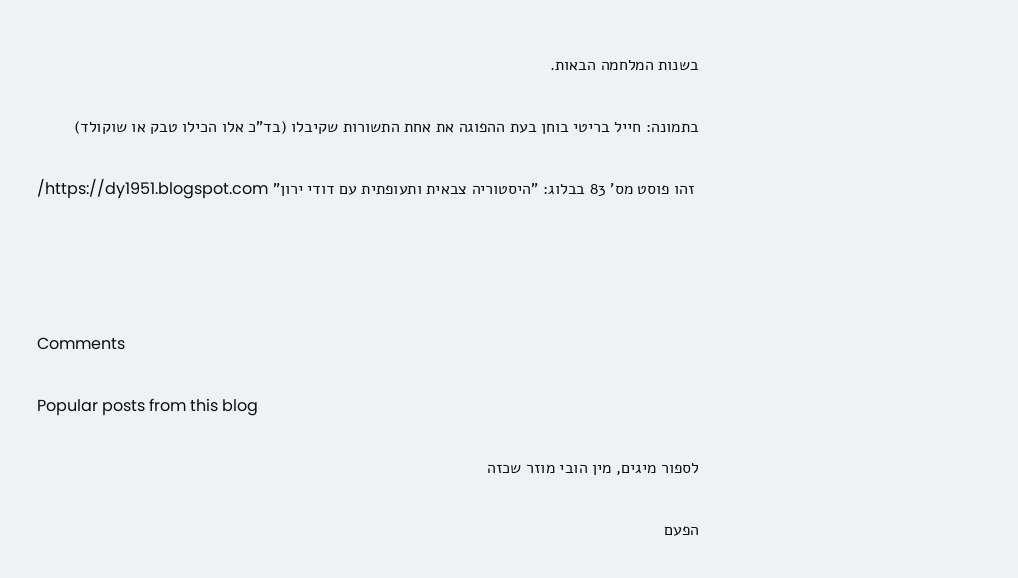בשנות המלחמה הבאות.

בתמונה: חייל בריטי בוחן בעת ההפוגה את אחת התשורות שקיבלו (בד"כ אלו הכילו טבק או שוקולד)

 זהו פוסט מס' 83 בבלוג: "היסטוריה צבאית ותעופתית עם דודי ירון" https://dy1951.blogspot.com/




Comments

Popular posts from this blog

לספור מיגים, מין הובי מוזר שכזה

הפעם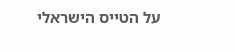על הטייס הישראלי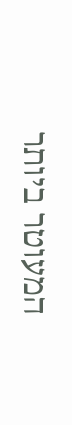המעוטר ביותר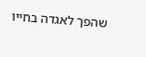שהפך לאגדה בחייו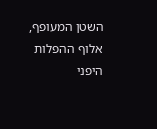השטן המעופף, אלוף ההפלות היפני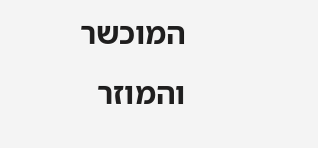המוכשר והמוזר